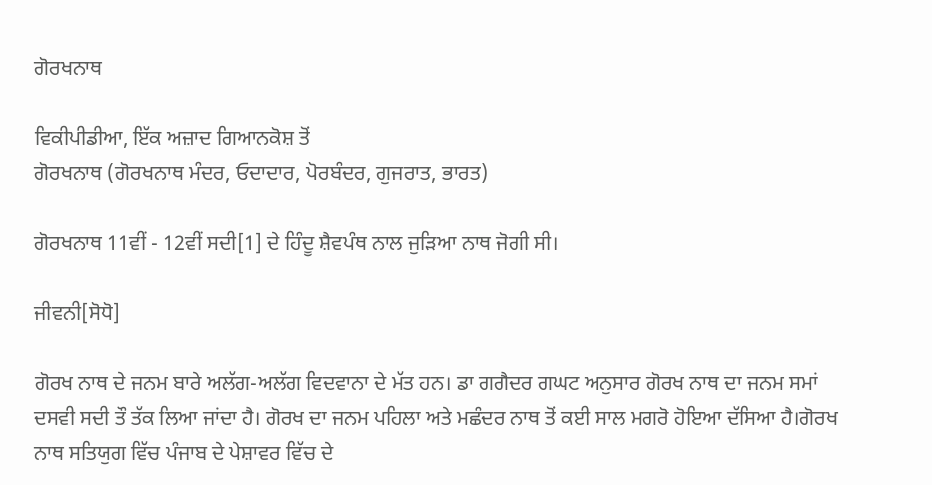ਗੋਰਖਨਾਥ

ਵਿਕੀਪੀਡੀਆ, ਇੱਕ ਅਜ਼ਾਦ ਗਿਆਨਕੋਸ਼ ਤੋਂ
ਗੋਰਖਨਾਥ (ਗੋਰਖਨਾਥ ਮੰਦਰ, ਓਦਾਦਾਰ, ਪੋਰਬੰਦਰ, ਗੁਜਰਾਤ, ਭਾਰਤ)

ਗੋਰਖਨਾਥ 11ਵੀਂ - 12ਵੀਂ ਸਦੀ[1] ਦੇ ਹਿੰਦੂ ਸ਼ੈਵਪੰਥ ਨਾਲ ਜੁੜਿਆ ਨਾਥ ਜੋਗੀ ਸੀ।

ਜੀਵਨੀ[ਸੋਧੋ]

ਗੋਰਖ ਨਾਥ ਦੇ ਜਨਮ ਬਾਰੇ ਅਲੱਗ-ਅਲੱਗ ਵਿਦਵਾਨਾ ਦੇ ਮੱਤ ਹਨ। ਡਾ ਗਗੈਦਰ ਗਘਟ ਅਨੁਸਾਰ ਗੋਰਖ ਨਾਥ ਦਾ ਜਨਮ ਸਮਾਂ ਦਸਵੀ ਸਦੀ ਤੌ ਤੱਕ ਲਿਆ ਜਾਂਦਾ ਹੈ। ਗੋਰਖ ਦਾ ਜਨਮ ਪਹਿਲਾ ਅਤੇ ਮਛੰਦਰ ਨਾਥ ਤੋਂ ਕਈ ਸਾਲ ਮਗਰੋ ਹੋਇਆ ਦੱਸਿਆ ਹੈ।ਗੋਰਖ ਨਾਥ ਸਤਿਯੁਗ ਵਿੱਚ ਪੰਜਾਬ ਦੇ ਪੇਸ਼ਾਵਰ ਵਿੱਚ ਦੇ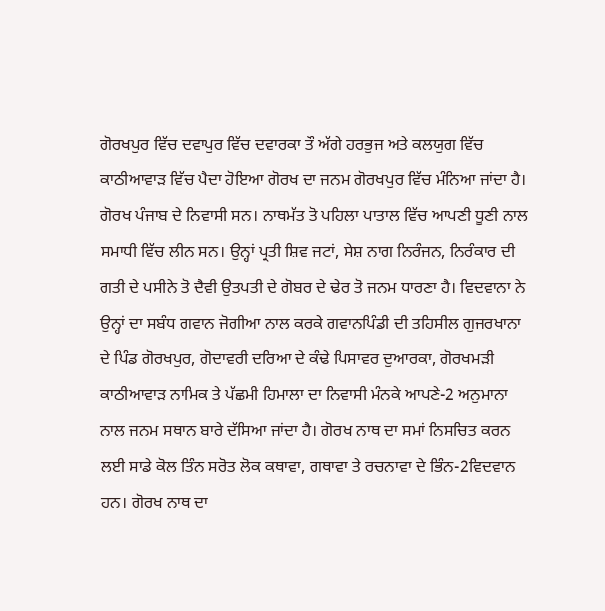ਗੋਰਖਪੁਰ ਵਿੱਚ ਦਵਾਪੁਰ ਵਿੱਚ ਦਵਾਰਕਾ ਤੌ ਅੱਗੇ ਹਰਭੁਜ ਅਤੇ ਕਲਯੁਗ ਵਿੱਚ ਕਾਠੀਆਵਾੜ ਵਿੱਚ ਪੈਦਾ ਹੋਇਆ ਗੋਰਖ ਦਾ ਜਨਮ ਗੋਰਖਪੁਰ ਵਿੱਚ ਮੰਨਿਆ ਜਾਂਦਾ ਹੈ। ਗੋਰਖ ਪੰਜਾਬ ਦੇ ਨਿਵਾਸੀ ਸਨ। ਨਾਥਮੱਤ ਤੋ ਪਹਿਲਾ ਪਾਤਾਲ ਵਿੱਚ ਆਪਣੀ ਧੂਣੀ ਨਾਲ ਸਮਾਧੀ ਵਿੱਚ ਲੀਨ ਸਨ। ਉਨ੍ਹਾਂ ਪ੍ਰਤੀ ਸ਼ਿਵ ਜਟਾਂ, ਸੇਸ਼ ਨਾਗ ਨਿਰੰਜਨ, ਨਿਰੰਕਾਰ ਦੀ ਗਤੀ ਦੇ ਪਸੀਨੇ ਤੋ ਦੈਵੀ ਉਤਪਤੀ ਦੇ ਗੋਬਰ ਦੇ ਢੇਰ ਤੋ ਜਨਮ ਧਾਰਣਾ ਹੈ। ਵਿਦਵਾਨਾ ਨੇ ਉਨ੍ਹਾਂ ਦਾ ਸਬੰਧ ਗਵਾਨ ਜੋਗੀਆ ਨਾਲ ਕਰਕੇ ਗਵਾਨਪਿੰਡੀ ਦੀ ਤਹਿਸੀਲ ਗੁਜਰਖਾਨਾ ਦੇ ਪਿੰਡ ਗੋਰਖਪੁਰ, ਗੋਦਾਵਰੀ ਦਰਿਆ ਦੇ ਕੰਢੇ ਪਿਸਾਵਰ ਦੁਆਰਕਾ, ਗੋਰਖਮੜੀ ਕਾਠੀਆਵਾੜ ਨਾਮਿਕ ਤੇ ਪੱਛਮੀ ਹਿਮਾਲਾ ਦਾ ਨਿਵਾਸੀ ਮੰਨਕੇ ਆਪਣੇ-2 ਅਨੁਮਾਨਾ ਨਾਲ ਜਨਮ ਸਥਾਨ ਬਾਰੇ ਦੱਸਿਆ ਜਾਂਦਾ ਹੈ। ਗੋਰਖ ਨਾਥ ਦਾ ਸਮਾਂ ਨਿਸਚਿਤ ਕਰਨ ਲਈ ਸਾਡੇ ਕੋਲ ਤਿੰਨ ਸਰੋਤ ਲੋਕ ਕਥਾਵਾ, ਗਥਾਵਾ ਤੇ ਰਚਨਾਵਾ ਦੇ ਭਿੰਨ-2ਵਿਦਵਾਨ ਹਨ। ਗੋਰਖ ਨਾਥ ਦਾ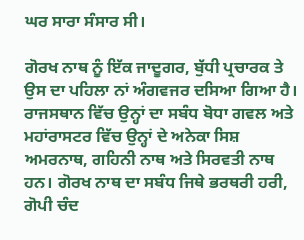ਘਰ ਸਾਰਾ ਸੰਸਾਰ ਸੀ।

ਗੋਰਖ ਨਾਥ ਨੂੰ ਇੱਕ ਜਾਦੂਗਰ, ਬੁੱਧੀ ਪ੍ਰਚਾਰਕ ਤੇ ਉਸ ਦਾ ਪਹਿਲਾ ਨਾਂ ਅੰਗਵਜਰ ਦਸਿਆ ਗਿਆ ਹੈ। ਰਾਜਸਥਾਨ ਵਿੱਚ ਉਨ੍ਹਾਂ ਦਾ ਸਬੰਧ ਬੋਧਾ ਗਵਲ ਅਤੇ ਮਹਾਂਰਾਸਟਰ ਵਿੱਚ ਉਨ੍ਹਾਂ ਦੇ ਅਨੇਕਾ ਸਿਸ਼ ਅਮਰਨਾਥ, ਗਹਿਨੀ ਨਾਥ ਅਤੇ ਸਿਰਵਤੀ ਨਾਥ ਹਨ। ਗੋਰਖ ਨਾਥ ਦਾ ਸਬੰਧ ਜਿਥੇ ਭਰਥਰੀ ਹਰੀ, ਗੋਪੀ ਚੰਦ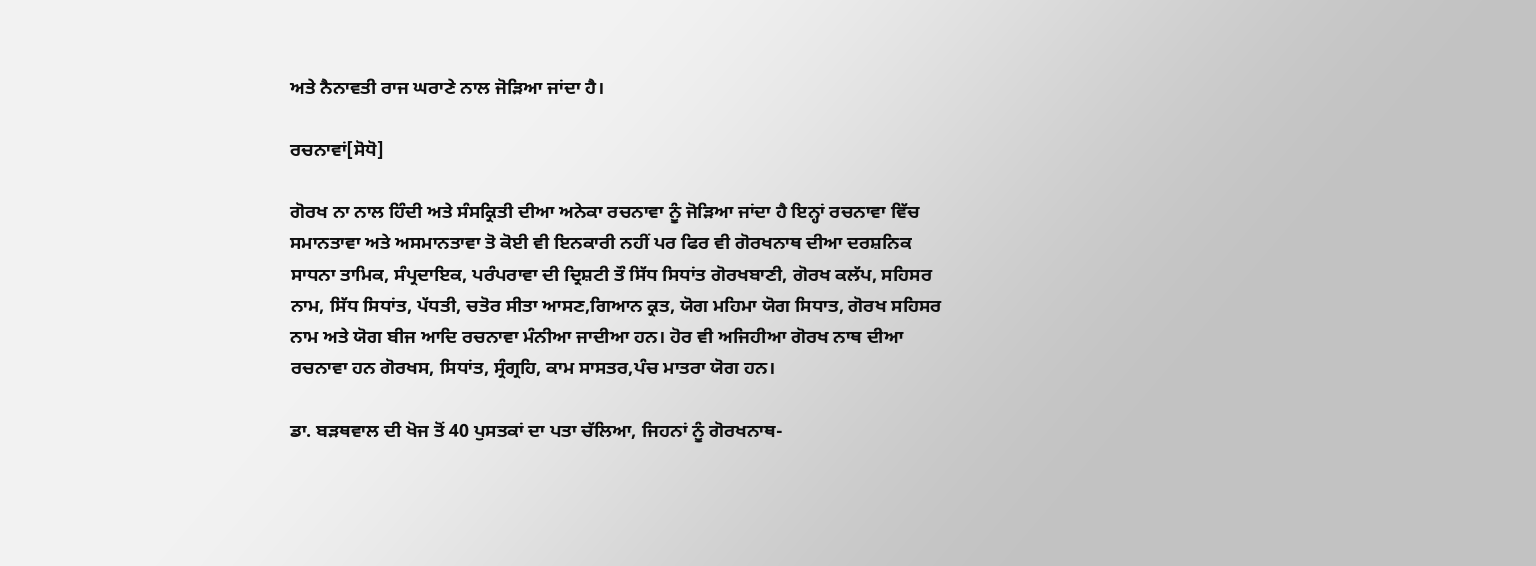ਅਤੇ ਨੈਨਾਵਤੀ ਰਾਜ ਘਰਾਣੇ ਨਾਲ ਜੋੜਿਆ ਜਾਂਦਾ ਹੈ।

ਰਚਨਾਵਾਂ[ਸੋਧੋ]

ਗੋਰਖ ਨਾ ਨਾਲ ਹਿੰਦੀ ਅਤੇ ਸੰਸਕ੍ਰਿਤੀ ਦੀਆ ਅਨੇਕਾ ਰਚਨਾਵਾ ਨੂੰ ਜੋੜਿਆ ਜਾਂਦਾ ਹੈ ਇਨ੍ਹਾਂ ਰਚਨਾਵਾ ਵਿੱਚ ਸਮਾਨਤਾਵਾ ਅਤੇ ਅਸਮਾਨਤਾਵਾ ਤੋ ਕੋਈ ਵੀ ਇਨਕਾਰੀ ਨਹੀਂ ਪਰ ਫਿਰ ਵੀ ਗੋਰਖਨਾਥ ਦੀਆ ਦਰਸ਼ਨਿਕ ਸਾਧਨਾ ਤਾਮਿਕ, ਸੰਪ੍ਰਦਾਇਕ, ਪਰੰਪਰਾਵਾ ਦੀ ਦ੍ਰਿਸ਼ਟੀ ਤੌ ਸਿੱਧ ਸਿਧਾਂਤ ਗੋਰਖਬਾਣੀ, ਗੋਰਖ ਕਲੱਪ, ਸਹਿਸਰ ਨਾਮ, ਸਿੱਧ ਸਿਧਾਂਤ, ਪੱਧਤੀ, ਚਤੋਰ ਸੀਤਾ ਆਸਣ,ਗਿਆਨ ਕ੍ਰਤ, ਯੋਗ ਮਹਿਮਾ ਯੋਗ ਸਿਧਾਤ, ਗੋਰਖ ਸਹਿਸਰ ਨਾਮ ਅਤੇ ਯੋਗ ਬੀਜ ਆਦਿ ਰਚਨਾਵਾ ਮੰਨੀਆ ਜਾਦੀਆ ਹਨ। ਹੋਰ ਵੀ ਅਜਿਹੀਆ ਗੋਰਖ ਨਾਥ ਦੀਆ ਰਚਨਾਵਾ ਹਨ ਗੋਰਖਸ, ਸਿਧਾਂਤ, ਸ੍ਰੰਗ੍ਰਹਿ, ਕਾਮ ਸਾਸਤਰ,ਪੰਚ ਮਾਤਰਾ ਯੋਗ ਹਨ।

ਡਾ. ਬੜਥਵਾਲ ਦੀ ਖੋਜ ਤੋਂ 40 ਪੁਸਤਕਾਂ ਦਾ ਪਤਾ ਚੱਲਿਆ, ਜਿਹਨਾਂ ਨੂੰ ਗੋਰਖਨਾਥ-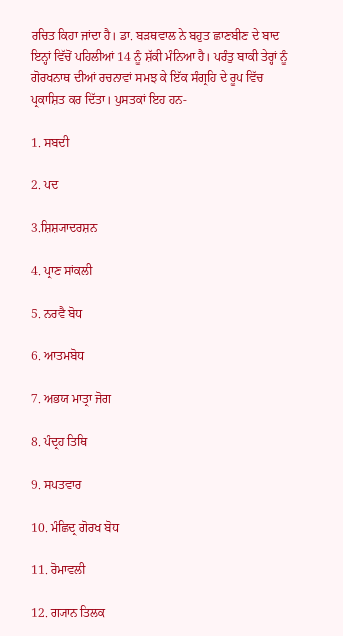ਰਚਿਤ ਕਿਹਾ ਜਾਂਦਾ ਹੈ। ਡਾ. ਬੜਥਵਾਲ ਨੇ ਬਹੁਤ ਛਾਣਬੀਣ ਦੇ ਬਾਦ ਇਨ੍ਹਾਂ ਵਿੱਚੋਂ ਪਹਿਲੀਆਂ 14 ਨੂੰ ਸ਼ੱਕੀ ਮੰਨਿਆ ਹੈ। ਪਰੰਤੁ ਬਾਕੀ ਤੇਰ੍ਹਾਂ ਨੂੰ ਗੋਰਖਨਾਥ ਦੀਆਂ ਰਚਨਾਵਾਂ ਸਮਝ ਕੇ ਇੱਕ ਸੰਗ੍ਰਹਿ ਦੇ ਰੂਪ ਵਿੱਚ ਪ੍ਰਕਾਸ਼ਿਤ ਕਰ ਦਿੱਤਾ। ਪੁਸਤਕਾਂ ਇਹ ਹਨ-

1. ਸਬਦੀ

2. ਪਦ

3.ਸ਼ਿਸ਼੍ਯਾਦਰਸ਼ਨ

4. ਪ੍ਰਾਣ ਸਾਂਕਲੀ

5. ਨਰਵੈ ਬੋਧ

6. ਆਤਮਬੋਧ

7. ਅਭਯ ਮਾਤ੍ਰਾ ਜੋਗ

8. ਪੰਦ੍ਰਹ ਤਿਥਿ

9. ਸਪਤਵਾਰ

10. ਮੰਛਿਦ੍ਰ ਗੋਰਖ ਬੋਧ

11. ਰੋਮਾਵਲੀ

12. ਗ੍ਯਾਨ ਤਿਲਕ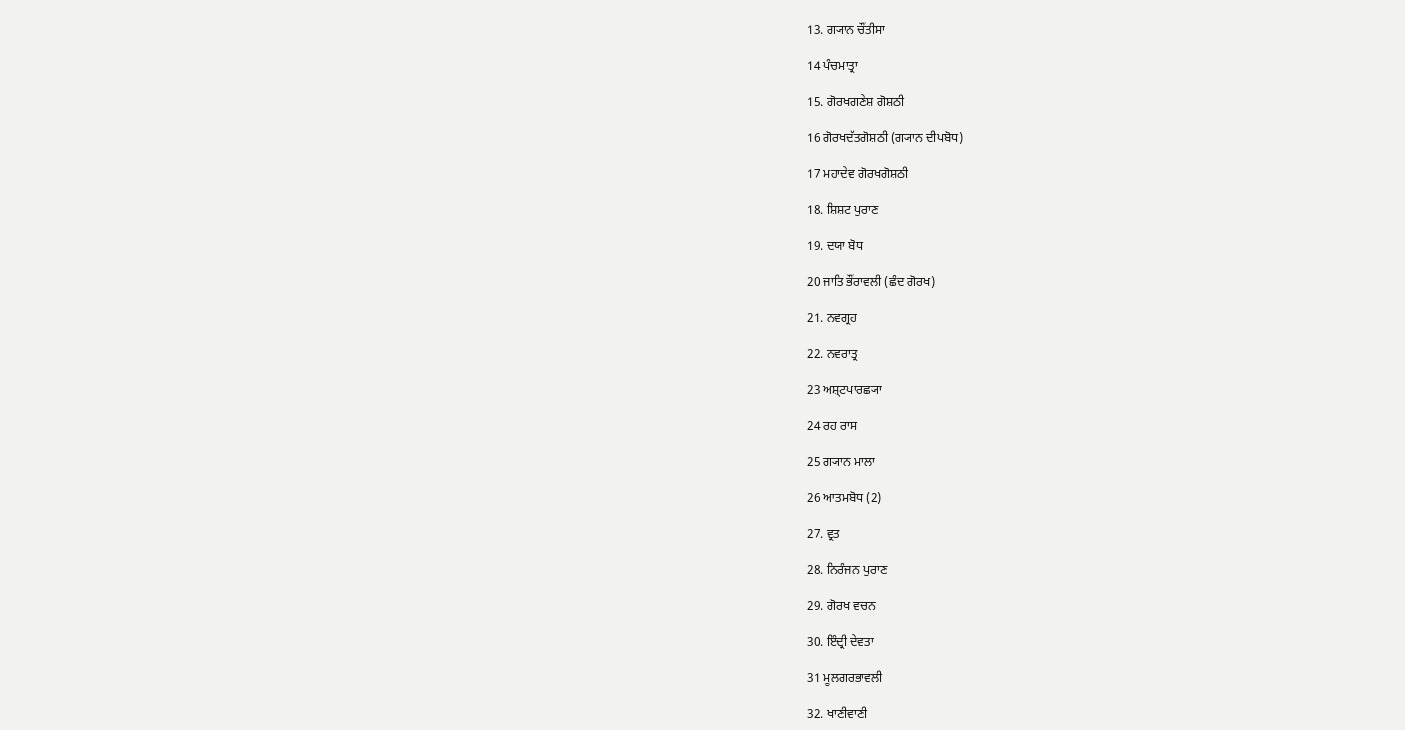13. ਗ੍ਯਾਨ ਚੌਂਤੀਸਾ

14 ਪੰਚਮਾਤ੍ਰਾ

15. ਗੋਰਖਗਣੇਸ਼ ਗੋਸ਼ਠੀ

16 ਗੋਰਖਦੱਤਗੋਸ਼ਠੀ (ਗ੍ਯਾਨ ਦੀਪਬੋਧ)

17 ਮਹਾਦੇਵ ਗੋਰਖਗੋਸ਼ਠੀ

18. ਸ਼ਿਸ਼ਟ ਪੁਰਾਣ

19. ਦਯਾ ਬੋਧ

20 ਜਾਤਿ ਭੌਂਰਾਵਲੀ (ਛੰਦ ਗੋਰਖ)

21. ਨਵਗ੍ਰਹ

22. ਨਵਰਾਤ੍ਰ

23 ਅਸ਼੍ਟਪਾਰਛ੍ਯਾ

24 ਰਹ ਰਾਸ

25 ਗ੍ਯਾਨ ਮਾਲਾ

26 ਆਤਮਬੋਧ (2)

27. ਵ੍ਰਤ

28. ਨਿਰੰਜਨ ਪੁਰਾਣ

29. ਗੋਰਖ ਵਚਨ

30. ਇੰਦ੍ਰੀ ਦੇਵਤਾ

31 ਮੂਲਗਰਭਾਵਲੀ

32. ਖਾਣੀਵਾਣੀ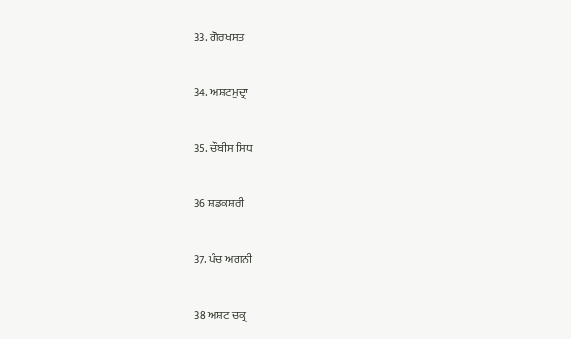33. ਗੋਰਖਸਤ

34. ਅਸ਼ਟਮੁਦ੍ਰਾ

35. ਚੌਬੀਸ ਸਿਧ

36 ਸ਼ਡਕਸ਼ਰੀ

37. ਪੰਚ ਅਗਨੀ

38 ਅਸ਼ਟ ਚਕ੍ਰ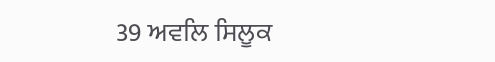39 ਅਵਲਿ ਸਿਲੂਕ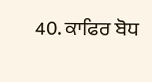40. ਕਾਫਿਰ ਬੋਧ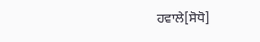ਹਵਾਲੇ[ਸੋਧੋ]